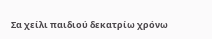Σα χείλι παιδιού δεκατρίω χρόνω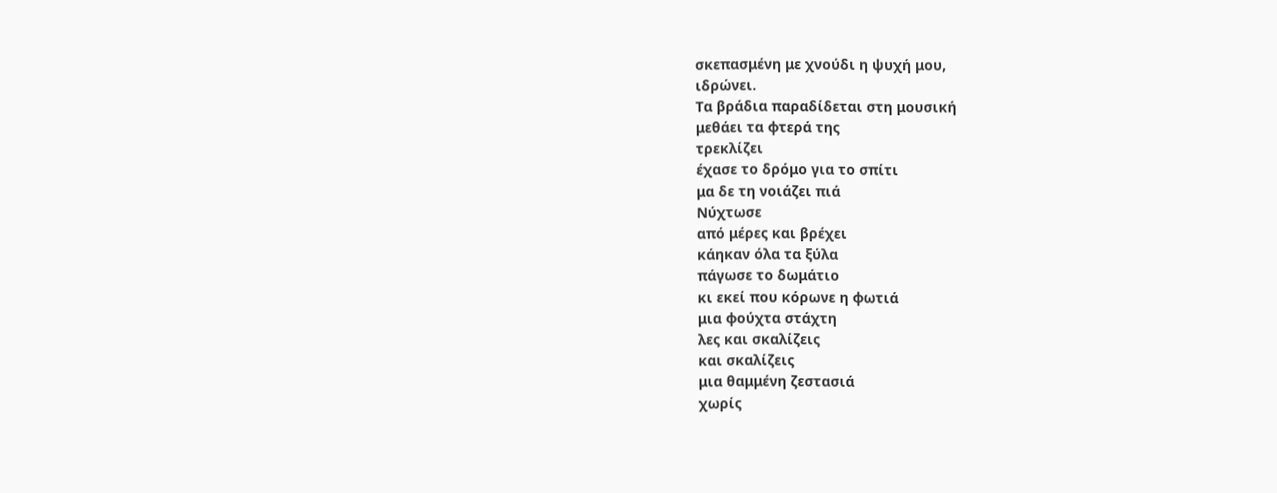σκεπασμένη με χνούδι η ψυχή μου,
ιδρώνει.
Τα βράδια παραδίδεται στη μουσική
μεθάει τα φτερά της
τρεκλίζει
έχασε το δρόμο για το σπίτι
μα δε τη νοιάζει πιά
Νύχτωσε
από μέρες και βρέχει
κάηκαν όλα τα ξύλα
πάγωσε το δωμάτιο
κι εκεί που κόρωνε η φωτιά
μια φούχτα στάχτη
λες και σκαλίζεις
και σκαλίζεις
μια θαμμένη ζεστασιά
χωρίς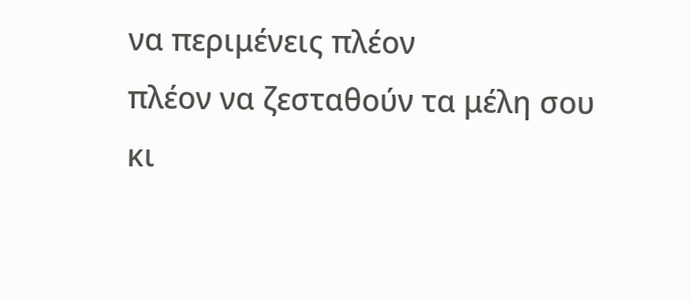να περιμένεις πλέον
πλέον να ζεσταθούν τα μέλη σου
κι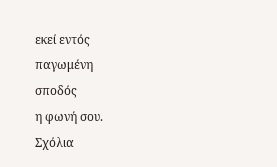εκεί εντός
παγωμένη
σποδός
η φωνή σου.
Σχόλια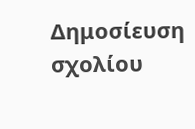Δημοσίευση σχολίου